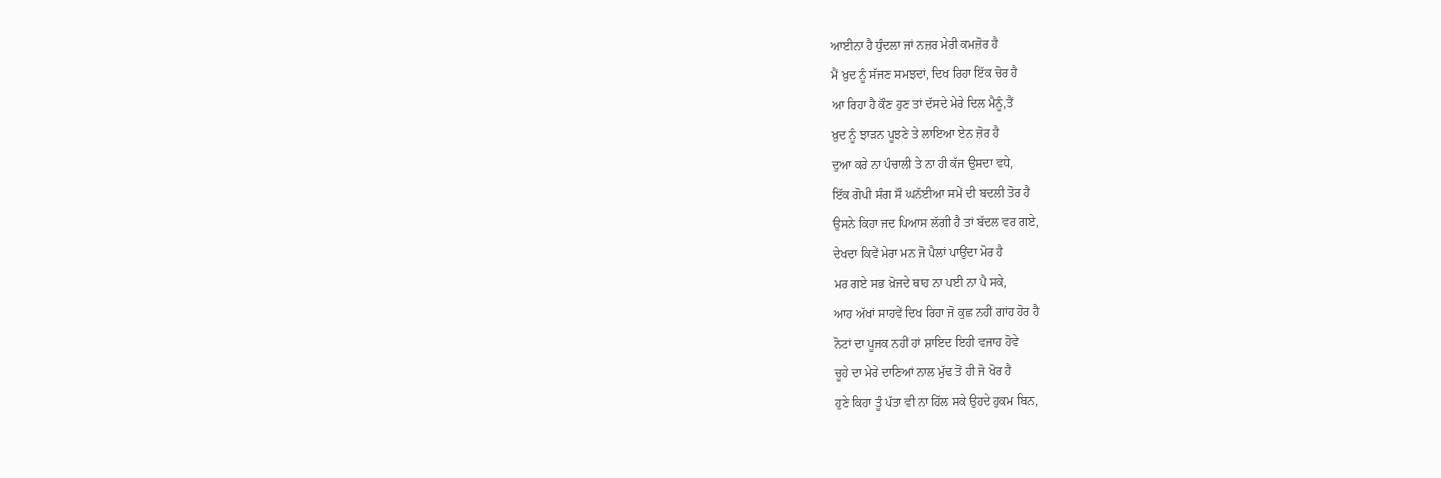ਆਈਨਾ ਹੈ ਧੁੰਦਲਾ ਜਾਂ ਨਜ਼ਰ ਮੇਰੀ ਕਮਜ਼ੋਰ ਹੈ
ਮੈਂ ਖ਼ੁਦ ਨੂੰ ਸੱਜਣ ਸਮਝਦਾਂ, ਦਿਖ ਰਿਹਾ ਇੱਕ ਚੋਰ ਹੈ
ਆ ਰਿਹਾ ਹੈ ਕੌਣ ਹੁਣ ਤਾਂ ਦੱਸਦੇ ਮੇਰੇ ਦਿਲ ਮੈਨੂੰ,ਤੈਂ
ਖ਼ੁਦ ਨੂੰ ਝਾੜਨ ਪੂਝਣੇ ਤੇ ਲਾਇਆ ਏਨ ਜ਼ੋਰ ਹੈ
ਦੁਆ ਕਰੇ ਨਾ ਪੰਚਾਲੀ ਤੇ ਨਾ ਹੀ ਕੱਜ ਉਸਦਾ ਵਧੇ,
ਇੱਕ ਗੋਪੀ ਸੰਗ ਸੌ ਘਨੱਈਆ ਸਮੇਂ ਦੀ ਬਦਲੀ ਤੋਰ ਹੈ
ਉਸਨੇ ਕਿਹਾ ਜਦ ਪਿਆਸ ਲੱਗੀ ਹੈ ਤਾਂ ਬੱਦਲ ਵਰ ਗਏ,
ਦੇਖਦਾ ਕਿਵੇਂ ਮੇਰਾ ਮਨ ਜੋ ਪੈਲਾਂ ਪਾਉਂਦਾ ਮੋਰ ਹੈ
ਮਰ ਗਏ ਸਭ ਖ਼ੋਜਦੇ ਥਾਹ ਨਾ ਪਈ ਨਾ ਪੈ ਸਕੇ,
ਆਹ ਅੱਖਾਂ ਸਾਹਵੇਂ ਦਿਖ ਰਿਹਾ ਜੋ ਕੁਛ ਨਹੀਂ ਗਾਂਹ ਹੋਰ ਹੈ
ਨੋਟਾਂ ਦਾ ਪੂਜਕ ਨਹੀਂ ਹਾਂ ਸ਼ਾਇਦ ਇਹੀ ਵਜਾਹ ਹੋਵੇ
ਚੂਹੇ ਦਾ ਮੇਰੇ ਦਾਣਿਆਂ ਨਾਲ ਮੁੱਢ ਤੋਂ ਹੀ ਜੋ ਖੋਰ ਹੈ
ਹੁਣੇ ਕਿਹਾ ਤੂੰ ਪੱਤਾ ਵੀ ਨਾ ਹਿੱਲ ਸਕੇ ਉਹਦੇ ਹੁਕਮ ਬਿਨ,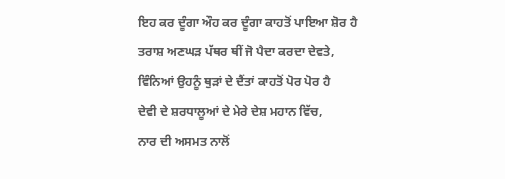ਇਹ ਕਰ ਦੂੰਗਾ ਔਹ ਕਰ ਦੂੰਗਾ ਕਾਹਤੋਂ ਪਾਇਆ ਸ਼ੋਰ ਹੈ
ਤਰਾਸ਼ ਅਣਘੜ ਪੱਥਰ ਥੀਂ ਜੋ ਪੈਦਾ ਕਰਦਾ ਦੇਵਤੇ,
ਵਿੰਨਿਆਂ ਉਹਨੂੰ ਥੁੜਾਂ ਦੇ ਦੈਂਤਾਂ ਕਾਹਤੋਂ ਪੋਰ ਪੋਰ ਹੈ
ਦੇਵੀ ਦੇ ਸ਼ਰਧਾਲੂਆਂ ਦੇ ਮੇਰੇ ਦੇਸ਼ ਮਹਾਨ ਵਿੱਚ,
ਨਾਰ ਦੀ ਅਸਮਤ ਨਾਲੋਂ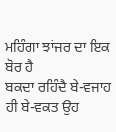ਮਹਿੰਗਾ ਝਾਂਜਰ ਦਾ ਇਕ ਬੋਰ ਹੈ
ਬਕਦਾ ਰਹਿੰਦੈ ਬੇ-ਵਜਾਹ ਹੀ ਬੇ-ਵਕਤ ਉਹ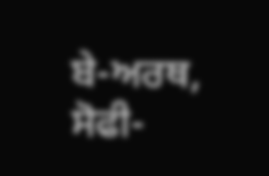ਬੇ-ਅਰਥ,
ਸੋਫੀ-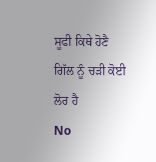ਸੂਫੀ ਕਿਥੇ ਹੋਣੈ ਗਿੱਲ ਨੂੰ ਚੜੀ ਕੋਈ ਲੋਰ ਹੈ
No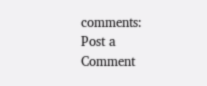comments:
Post a Comment